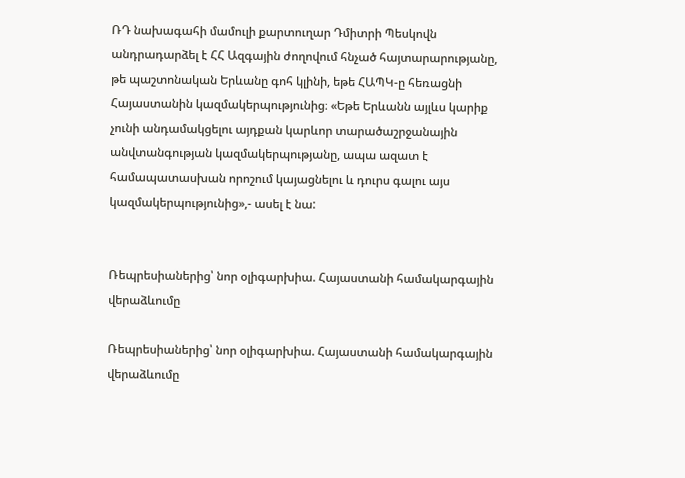ՌԴ նախագահի մամուլի քարտուղար Դմիտրի Պեսկովն անդրադարձել է ՀՀ Ազգային ժողովում հնչած հայտարարությանը, թե պաշտոնական Երևանը գոհ կլինի, եթե ՀԱՊԿ-ը հեռացնի Հայաստանին կազմակերպությունից։ «Եթե Երևանն այլևս կարիք չունի անդամակցելու այդքան կարևոր տարածաշրջանային անվտանգության կազմակերպությանը, ապա ազատ է համապատասխան որոշում կայացնելու և դուրս գալու այս կազմակերպությունից»,- ասել է նա:


Ռեպրեսիաներից՝ նոր օլիգարխիա. Հայաստանի համակարգային վերաձևումը

Ռեպրեսիաներից՝ նոր օլիգարխիա. Հայաստանի համակարգային վերաձևումը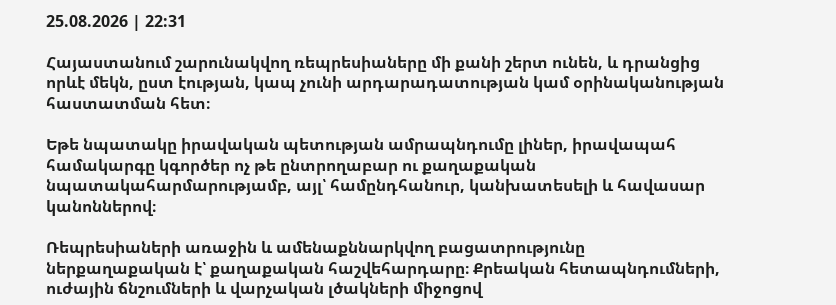25.08.2026 | 22:31

Հայաստանում շարունակվող ռեպրեսիաները մի քանի շերտ ունեն, և դրանցից որևէ մեկն, ըստ էության, կապ չունի արդարադատության կամ օրինականության հաստատման հետ։

Եթե նպատակը իրավական պետության ամրապնդումը լիներ, իրավապահ համակարգը կգործեր ոչ թե ընտրողաբար ու քաղաքական նպատակահարմարությամբ, այլ՝ համընդհանուր, կանխատեսելի և հավասար կանոններով։

Ռեպրեսիաների առաջին և ամենաքննարկվող բացատրությունը ներքաղաքական է՝ քաղաքական հաշվեհարդարը։ Քրեական հետապնդումների, ուժային ճնշումների և վարչական լծակների միջոցով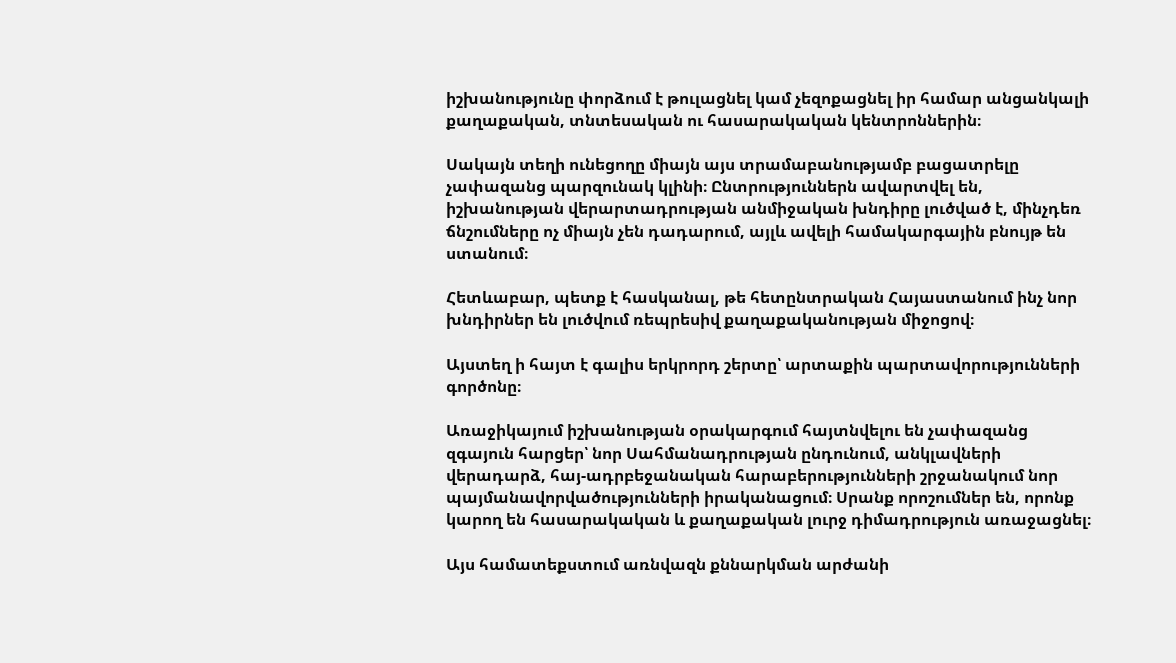իշխանությունը փորձում է թուլացնել կամ չեզոքացնել իր համար անցանկալի քաղաքական, տնտեսական ու հասարակական կենտրոններին։

Սակայն տեղի ունեցողը միայն այս տրամաբանությամբ բացատրելը չափազանց պարզունակ կլինի։ Ընտրություններն ավարտվել են, իշխանության վերարտադրության անմիջական խնդիրը լուծված է, մինչդեռ ճնշումները ոչ միայն չեն դադարում, այլև ավելի համակարգային բնույթ են ստանում։

Հետևաբար, պետք է հասկանալ, թե հետընտրական Հայաստանում ինչ նոր խնդիրներ են լուծվում ռեպրեսիվ քաղաքականության միջոցով։

Այստեղ ի հայտ է գալիս երկրորդ շերտը՝ արտաքին պարտավորությունների գործոնը։

Առաջիկայում իշխանության օրակարգում հայտնվելու են չափազանց զգայուն հարցեր՝ նոր Սահմանադրության ընդունում, անկլավների վերադարձ, հայ-ադրբեջանական հարաբերությունների շրջանակում նոր պայմանավորվածությունների իրականացում։ Սրանք որոշումներ են, որոնք կարող են հասարակական և քաղաքական լուրջ դիմադրություն առաջացնել։

Այս համատեքստում առնվազն քննարկման արժանի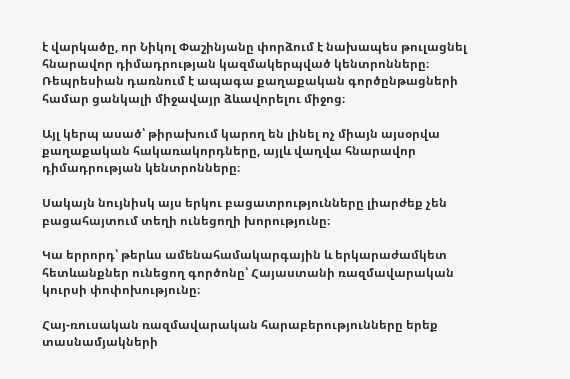է վարկածը, որ Նիկոլ Փաշինյանը փորձում է նախապես թուլացնել հնարավոր դիմադրության կազմակերպված կենտրոնները։ Ռեպրեսիան դառնում է ապագա քաղաքական գործընթացների համար ցանկալի միջավայր ձևավորելու միջոց։

Այլ կերպ ասած՝ թիրախում կարող են լինել ոչ միայն այսօրվա քաղաքական հակառակորդները, այլև վաղվա հնարավոր դիմադրության կենտրոնները։

Սակայն նույնիսկ այս երկու բացատրությունները լիարժեք չեն բացահայտում տեղի ունեցողի խորությունը։

Կա երրորդ՝ թերևս ամենահամակարգային և երկարաժամկետ հետևանքներ ունեցող գործոնը՝ Հայաստանի ռազմավարական կուրսի փոփոխությունը։

Հայ-ռուսական ռազմավարական հարաբերությունները երեք տասնամյակների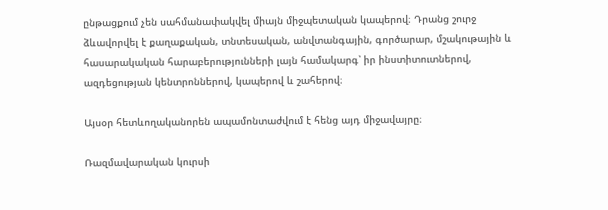ընթացքում չեն սահմանափակվել միայն միջպետական կապերով։ Դրանց շուրջ ձևավորվել է քաղաքական, տնտեսական, անվտանգային, գործարար, մշակութային և հասարակական հարաբերությունների լայն համակարգ՝ իր ինստիտուտներով, ազդեցության կենտրոններով, կապերով և շահերով։

Այսօր հետևողականորեն ապամոնտաժվում է հենց այդ միջավայրը։

Ռազմավարական կուրսի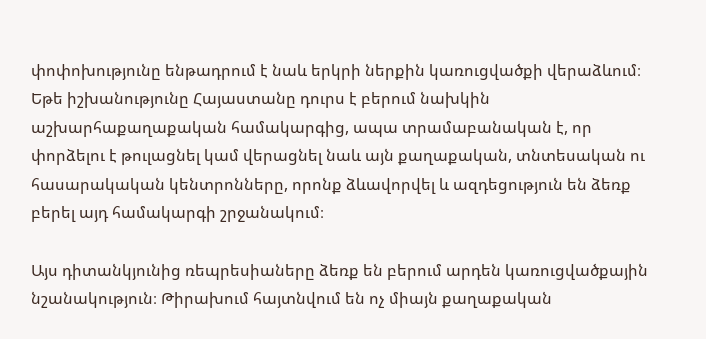փոփոխությունը ենթադրում է նաև երկրի ներքին կառուցվածքի վերաձևում։ Եթե իշխանությունը Հայաստանը դուրս է բերում նախկին աշխարհաքաղաքական համակարգից, ապա տրամաբանական է, որ փորձելու է թուլացնել կամ վերացնել նաև այն քաղաքական, տնտեսական ու հասարակական կենտրոնները, որոնք ձևավորվել և ազդեցություն են ձեռք բերել այդ համակարգի շրջանակում։

Այս դիտանկյունից ռեպրեսիաները ձեռք են բերում արդեն կառուցվածքային նշանակություն։ Թիրախում հայտնվում են ոչ միայն քաղաքական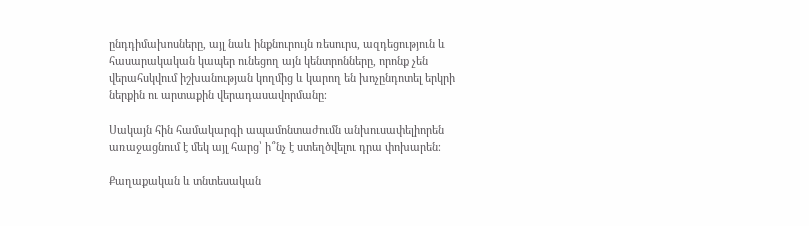ընդդիմախոսները, այլ նաև ինքնուրույն ռեսուրս, ազդեցություն և հասարակական կապեր ունեցող այն կենտրոնները, որոնք չեն վերահսկվում իշխանության կողմից և կարող են խոչընդոտել երկրի ներքին ու արտաքին վերադասավորմանը։

Սակայն հին համակարգի ապամոնտաժումն անխուսափելիորեն առաջացնում է մեկ այլ հարց՝ ի՞նչ է ստեղծվելու դրա փոխարեն։

Քաղաքական և տնտեսական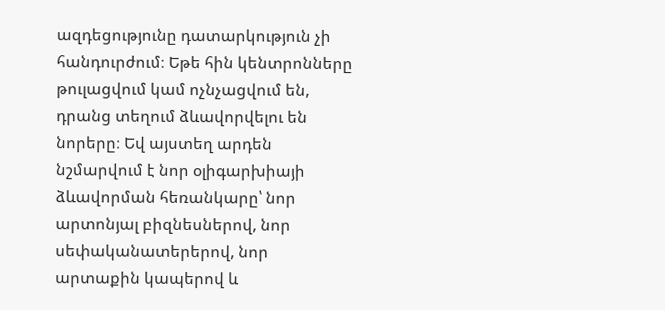ազդեցությունը դատարկություն չի հանդուրժում։ Եթե հին կենտրոնները թուլացվում կամ ոչնչացվում են, դրանց տեղում ձևավորվելու են նորերը։ Եվ այստեղ արդեն նշմարվում է նոր օլիգարխիայի ձևավորման հեռանկարը՝ նոր արտոնյալ բիզնեսներով, նոր սեփականատերերով, նոր արտաքին կապերով և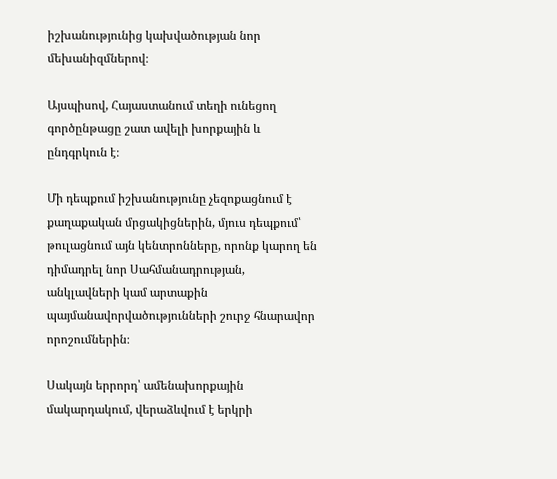իշխանությունից կախվածության նոր մեխանիզմներով։

Այսպիսով, Հայաստանում տեղի ունեցող գործընթացը շատ ավելի խորքային և ընդգրկուն է։

Մի դեպքում իշխանությունը չեզոքացնում է քաղաքական մրցակիցներին, մյուս դեպքում՝ թուլացնում այն կենտրոնները, որոնք կարող են դիմադրել նոր Սահմանադրության, անկլավների կամ արտաքին պայմանավորվածությունների շուրջ հնարավոր որոշումներին։

Սակայն երրորդ՝ ամենախորքային մակարդակում, վերաձևվում է երկրի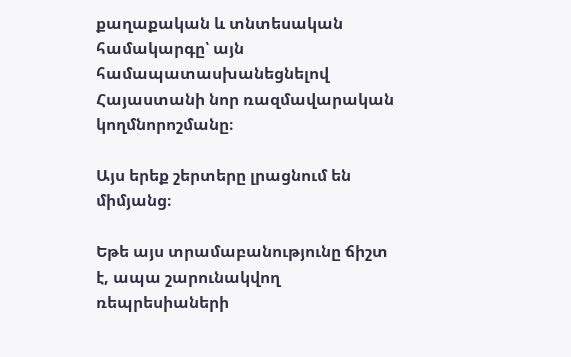քաղաքական և տնտեսական համակարգը՝ այն համապատասխանեցնելով Հայաստանի նոր ռազմավարական կողմնորոշմանը։

Այս երեք շերտերը լրացնում են միմյանց։

Եթե այս տրամաբանությունը ճիշտ է, ապա շարունակվող ռեպրեսիաների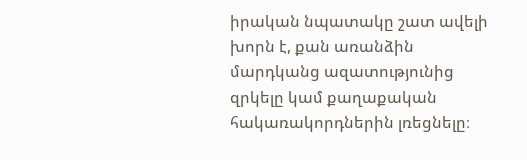իրական նպատակը շատ ավելի խորն է, քան առանձին մարդկանց ազատությունից զրկելը կամ քաղաքական հակառակորդներին լռեցնելը։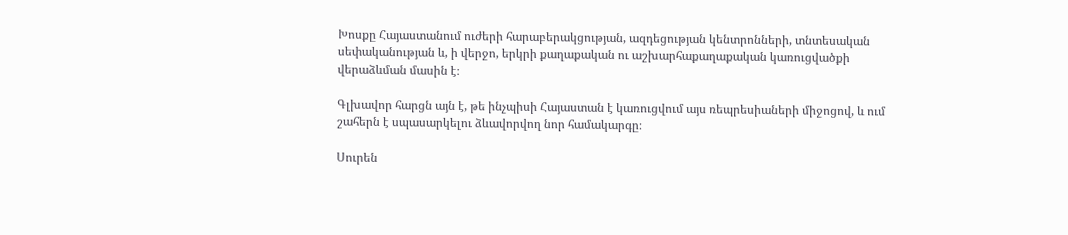Խոսքը Հայաստանում ուժերի հարաբերակցության, ազդեցության կենտրոնների, տնտեսական սեփականության և, ի վերջո, երկրի քաղաքական ու աշխարհաքաղաքական կառուցվածքի վերաձևման մասին է։

Գլխավոր հարցն այն է, թե ինչպիսի Հայաստան է կառուցվում այս ռեպրեսիաների միջոցով, և ում շահերն է սպասարկելու ձևավորվող նոր համակարգը։

Սուրեն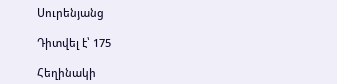Սուրենյանց

Դիտվել է՝ 175

Հեղինակի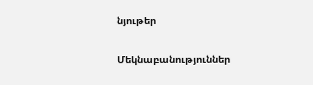նյութեր

Մեկնաբանություններ